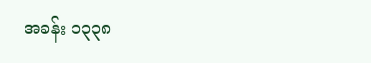အခန်း ၁၃၃၈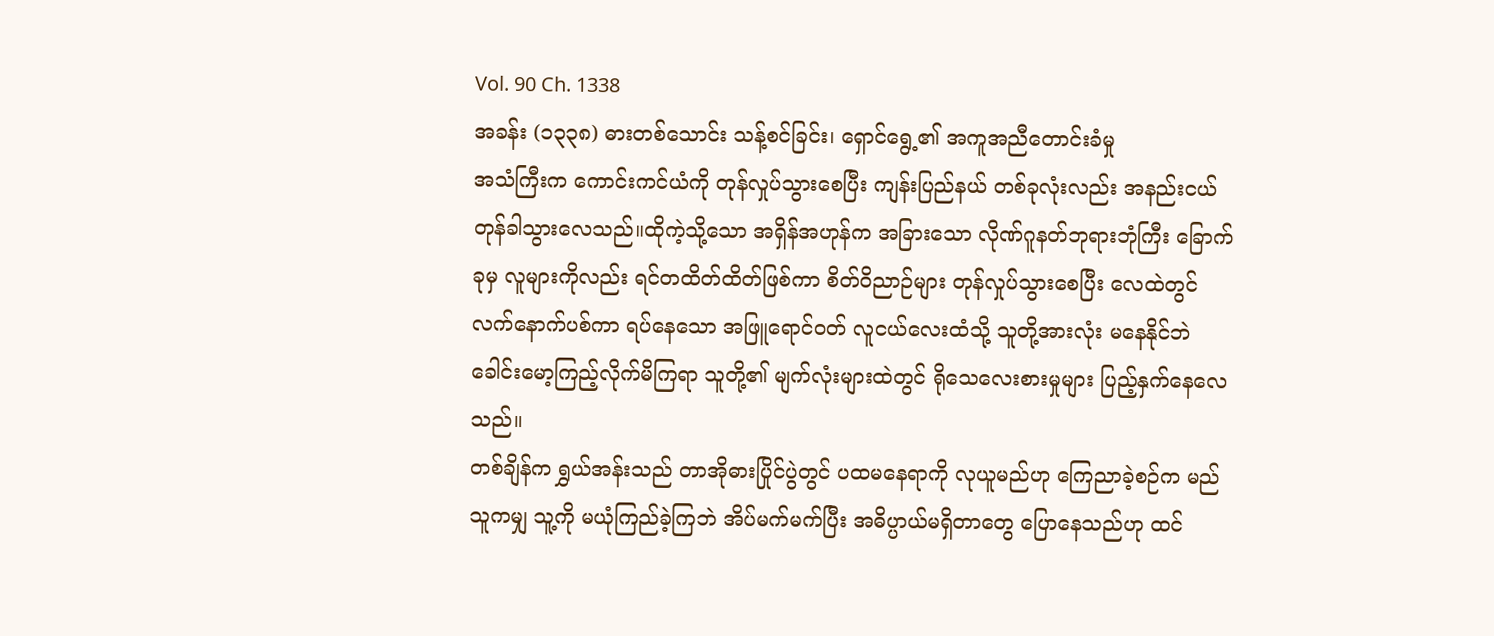Vol. 90 Ch. 1338
အခန်း (၁၃၃၈) ဓားတစ်သောင်း သန့်စင်ခြင်း၊ ရှောင်ရွေ့၏ အကူအညီတောင်းခံမှု
အသံကြီးက ကောင်းကင်ယံကို တုန်လှုပ်သွားစေပြီး ကျန်းပြည်နယ် တစ်ခုလုံးလည်း အနည်းငယ် တုန်ခါသွားလေသည်။ထိုကဲ့သို့သော အရှိန်အဟုန်က အခြားသော လိုဏ်ဂူနတ်ဘုရားဘုံကြီး ခြောက်ခုမှ လူများကိုလည်း ရင်တထိတ်ထိတ်ဖြစ်ကာ စိတ်ဝိညာဉ်များ တုန်လှုပ်သွားစေပြီး လေထဲတွင် လက်နောက်ပစ်ကာ ရပ်နေသော အဖြူရောင်ဝတ် လူငယ်လေးထံသို့ သူတို့အားလုံး မနေနိုင်ဘဲ ခေါင်းမော့ကြည့်လိုက်မိကြရာ သူတို့၏ မျက်လုံးများထဲတွင် ရိုသေလေးစားမှုများ ပြည့်နှက်နေလေသည်။
တစ်ချိန်က ရွှယ်အန်းသည် တာအိုဓားပြိုင်ပွဲတွင် ပထမနေရာကို လုယူမည်ဟု ကြေညာခဲ့စဉ်က မည်သူကမျှ သူ့ကို မယုံကြည်ခဲ့ကြဘဲ အိပ်မက်မက်ပြီး အဓိပ္ပာယ်မရှိတာတွေ ပြောနေသည်ဟု ထင်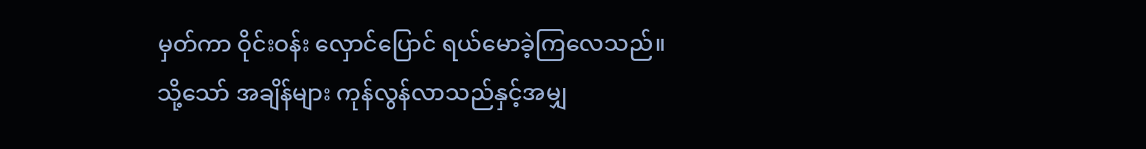မှတ်ကာ ဝိုင်းဝန်း လှောင်ပြောင် ရယ်မောခဲ့ကြလေသည်။
သို့သော် အချိန်များ ကုန်လွန်လာသည်နှင့်အမျှ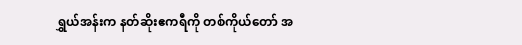ရွှယ်အန်းက နတ်ဆိုးဧကရီကို တစ်ကိုယ်တော် အ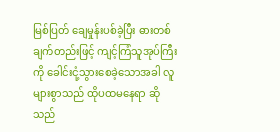မြစ်ပြတ် ချေမှုန်းပစ်ခဲ့ပြီး ဓားတစ်ချက်တည်းဖြင့် ကျင့်ကြံသူအုပ်ကြီးကို ခေါင်းငုံ့သွားစေခဲ့သောအခါ လူများစွာသည် ထိုပထမနေရာ ဆိုသည်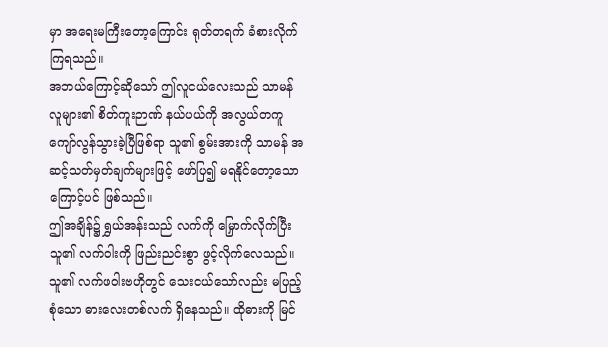မှာ အရေးမကြီးတော့ကြောင်း ရုတ်တရက် ခံစားလိုက်ကြရသည်။
အဘယ်ကြောင့်ဆိုသော် ဤလူငယ်လေးသည် သာမန်လူများ၏ စိတ်ကူးဉာဏ် နယ်ပယ်ကို အလွယ်တကူ ကျော်လွန်သွားခဲ့ပြီဖြစ်ရာ သူ၏ စွမ်းအားကို သာမန် အဆင့်သတ်မှတ်ချက်များဖြင့် ဖော်ပြ၍ မရနိုင်တော့သောကြောင့်ပင် ဖြစ်သည်။
ဤအချိန်၌ ရွှယ်အန်းသည် လက်ကို မြှောက်လိုက်ပြီး သူ၏ လက်ဝါးကို ဖြည်းညင်းစွာ ဖွင့်လိုက်လေသည်။
သူ၏ လက်ဖဝါးဗဟိုတွင် သေးငယ်သော်လည်း မပြည့်စုံသော ဓားလေးတစ်လက် ရှိနေသည်။ ထိုဓားကို မြင်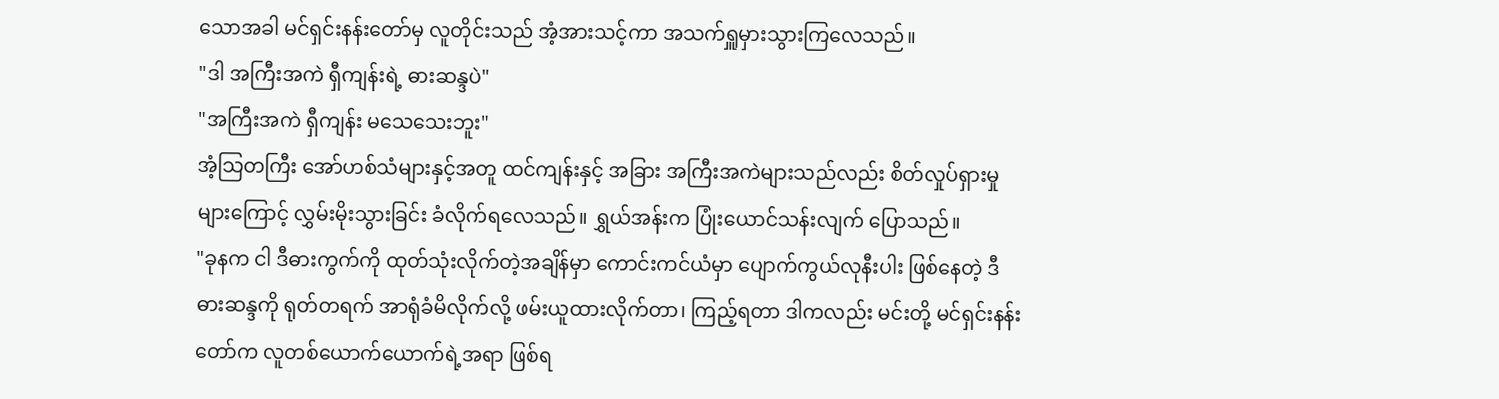သောအခါ မင်ရှင်းနန်းတော်မှ လူတိုင်းသည် အံ့အားသင့်ကာ အသက်ရှူမှားသွားကြလေသည်။
"ဒါ အကြီးအကဲ ရှီကျန်းရဲ့ ဓားဆန္ဒပဲ"
"အကြီးအကဲ ရှီကျန်း မသေသေးဘူး"
အံ့သြတကြီး အော်ဟစ်သံများနှင့်အတူ ထင်ကျန်းနှင့် အခြား အကြီးအကဲများသည်လည်း စိတ်လှုပ်ရှားမှုများကြောင့် လွှမ်းမိုးသွားခြင်း ခံလိုက်ရလေသည်။ ရွှယ်အန်းက ပြုံးယောင်သန်းလျက် ပြောသည်။
"ခုနက ငါ ဒီဓားကွက်ကို ထုတ်သုံးလိုက်တဲ့အချိန်မှာ ကောင်းကင်ယံမှာ ပျောက်ကွယ်လုနီးပါး ဖြစ်နေတဲ့ ဒီဓားဆန္ဒကို ရုတ်တရက် အာရုံခံမိလိုက်လို့ ဖမ်းယူထားလိုက်တာ၊ ကြည့်ရတာ ဒါကလည်း မင်းတို့ မင်ရှင်းနန်းတော်က လူတစ်ယောက်ယောက်ရဲ့အရာ ဖြစ်ရ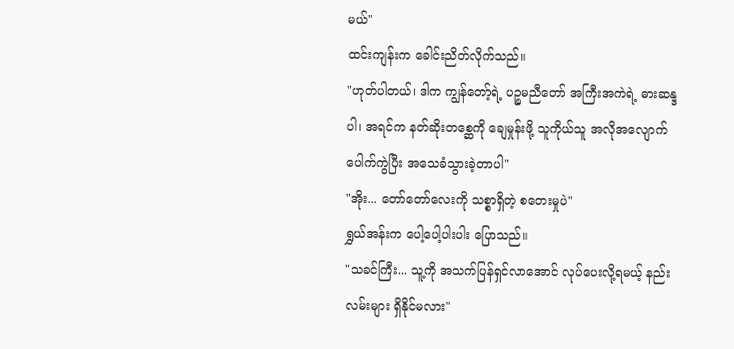မယ်"
ထင်းကျန်းက ခေါင်းညိတ်လိုက်သည်။
"ဟုတ်ပါတယ်၊ ဒါက ကျွန်တော့်ရဲ့ ပဉ္စမညီတော် အကြီးအကဲရဲ့ ဓားဆန္ဒပါ၊ အရင်က နတ်ဆိုးတစ္ဆေကို ချေမှုန်းဖို့ သူကိုယ်သူ အလိုအလျောက် ပေါက်ကွဲပြီး အသေခံသွားခဲ့တာပါ"
"အိုး... တော်တော်လေးကို သစ္စာရှိတဲ့ စတေးမှုပဲ"
ရွှယ်အန်းက ပေါ့ပေါ့ပါးပါး ပြောသည်။
"သခင်ကြီး... သူ့ကို အသက်ပြန်ရှင်လာအောင် လုပ်ပေးလို့ရမယ့် နည်းလမ်းများ ရှိနိုင်မလား"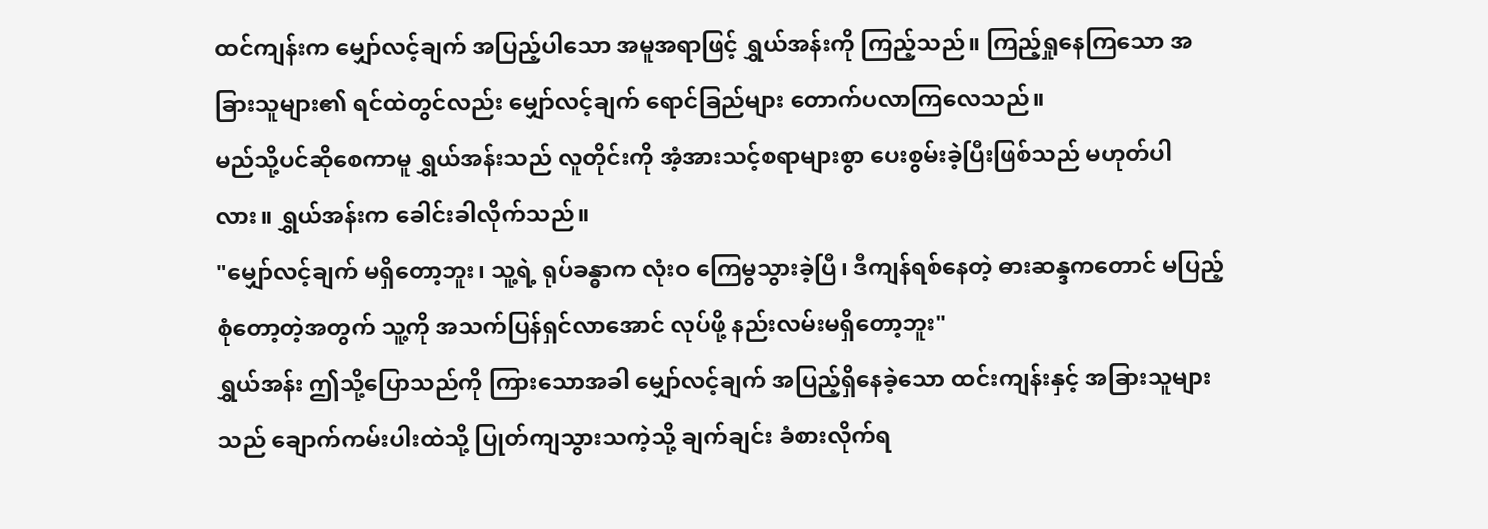ထင်ကျန်းက မျှော်လင့်ချက် အပြည့်ပါသော အမူအရာဖြင့် ရွှယ်အန်းကို ကြည့်သည်။ ကြည့်ရှုနေကြသော အခြားသူများ၏ ရင်ထဲတွင်လည်း မျှော်လင့်ချက် ရောင်ခြည်များ တောက်ပလာကြလေသည်။
မည်သို့ပင်ဆိုစေကာမူ ရွှယ်အန်းသည် လူတိုင်းကို အံ့အားသင့်စရာများစွာ ပေးစွမ်းခဲ့ပြီးဖြစ်သည် မဟုတ်ပါလား။ ရွှယ်အန်းက ခေါင်းခါလိုက်သည်။
"မျှော်လင့်ချက် မရှိတော့ဘူး၊ သူ့ရဲ့ ရုပ်ခန္ဓာက လုံးဝ ကြေမွသွားခဲ့ပြီ၊ ဒီကျန်ရစ်နေတဲ့ ဓားဆန္ဒကတောင် မပြည့်စုံတော့တဲ့အတွက် သူ့ကို အသက်ပြန်ရှင်လာအောင် လုပ်ဖို့ နည်းလမ်းမရှိတော့ဘူး"
ရွှယ်အန်း ဤသို့ပြောသည်ကို ကြားသောအခါ မျှော်လင့်ချက် အပြည့်ရှိနေခဲ့သော ထင်းကျန်းနှင့် အခြားသူများသည် ချောက်ကမ်းပါးထဲသို့ ပြုတ်ကျသွားသကဲ့သို့ ချက်ချင်း ခံစားလိုက်ရ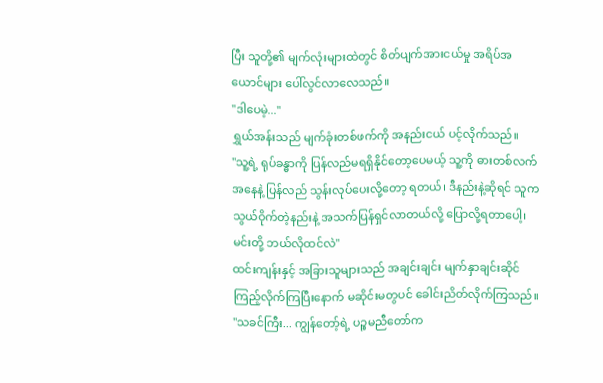ပြီး သူတို့၏ မျက်လုံးများထဲတွင် စိတ်ပျက်အားငယ်မှု အရိပ်အယောင်များ ပေါ်လွင်လာလေသည်။
"ဒါပေမဲ့..."
ရွှယ်အန်းသည် မျက်ခုံးတစ်ဖက်ကို အနည်းငယ် ပင့်လိုက်သည်။
"သူ့ရဲ့ ရုပ်ခန္ဓာကို ပြန်လည်မရရှိနိုင်တော့ပေမယ့် သူ့ကို ဓားတစ်လက်အနေနဲ့ ပြန်လည် သွန်းလုပ်ပေးလို့တော့ ရတယ်၊ ဒီနည်းနဲ့ဆိုရင် သူက သွယ်ဝိုက်တဲ့နည်းနဲ့ အသက်ပြန်ရှင်လာတယ်လို့ ပြောလို့ရတာပေါ့၊ မင်းတို့ ဘယ်လိုထင်လဲ"
ထင်းကျန်းနှင့် အခြားသူများသည် အချင်းချင်း မျက်နှာချင်းဆိုင် ကြည့်လိုက်ကြပြီးနောက် မဆိုင်းမတွပင် ခေါင်းညိတ်လိုက်ကြသည်။
"သခင်ကြီး... ကျွန်တော့်ရဲ့ ပဉ္စမညီတော်က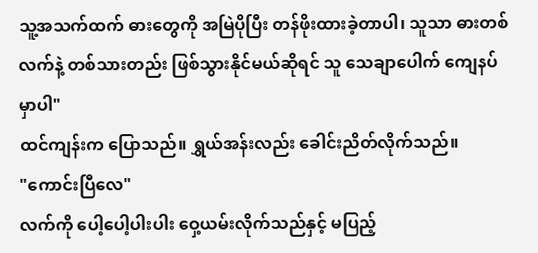သူ့အသက်ထက် ဓားတွေကို အမြဲပိုပြီး တန်ဖိုးထားခဲ့တာပါ၊ သူသာ ဓားတစ်လက်နဲ့ တစ်သားတည်း ဖြစ်သွားနိုင်မယ်ဆိုရင် သူ သေချာပေါက် ကျေနပ်မှာပါ"
ထင်ကျန်းက ပြောသည်။ ရွှယ်အန်းလည်း ခေါင်းညိတ်လိုက်သည်။
"ကောင်းပြီလေ"
လက်ကို ပေါ့ပေါ့ပါးပါး ဝှေ့ယမ်းလိုက်သည်နှင့် မပြည့်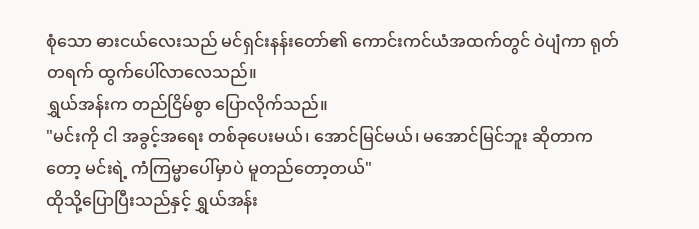စုံသော ဓားငယ်လေးသည် မင်ရှင်းနန်းတော်၏ ကောင်းကင်ယံအထက်တွင် ဝဲပျံကာ ရုတ်တရက် ထွက်ပေါ်လာလေသည်။
ရွှယ်အန်းက တည်ငြိမ်စွာ ပြောလိုက်သည်။
"မင်းကို ငါ အခွင့်အရေး တစ်ခုပေးမယ်၊ အောင်မြင်မယ်၊ မအောင်မြင်ဘူး ဆိုတာကတော့ မင်းရဲ့ ကံကြမ္မာပေါ်မှာပဲ မူတည်တော့တယ်"
ထိုသို့ပြောပြီးသည်နှင့် ရွှယ်အန်း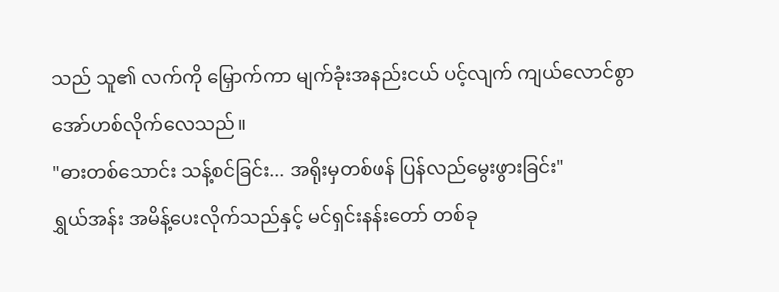သည် သူ၏ လက်ကို မြှောက်ကာ မျက်ခုံးအနည်းငယ် ပင့်လျက် ကျယ်လောင်စွာ အော်ဟစ်လိုက်လေသည်။
"ဓားတစ်သောင်း သန့်စင်ခြင်း... အရိုးမှတစ်ဖန် ပြန်လည်မွေးဖွားခြင်း"
ရွှယ်အန်း အမိန့်ပေးလိုက်သည်နှင့် မင်ရှင်းနန်းတော် တစ်ခု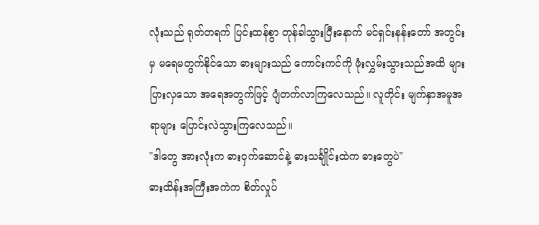လုံးသည် ရုတ်တရက် ပြင်းထန်စွာ တုန်ခါသွားပြီးနောက် မင်ရှင်းနန်းတော် အတွင်းမှ မရေမတွက်နိုင်သော ဓားများသည် ကောင်းကင်ကို ဖုံးလွှမ်းသွားသည်အထိ များပြားလှသော အရေအတွက်ဖြင့် ပျံတက်လာကြလေသည်။ လူတိုင်း မျက်နှာအမူအရာများ ပြောင်းလဲသွားကြလေသည်။
"ဒါတွေ အားလုံးက ဓားဝှက်ဆောင်နဲ့ ဓားသင်္ချိုင်းထဲက ဓားတွေပဲ"
ဓားထိန်းအကြီးအကဲက စိတ်လှုပ်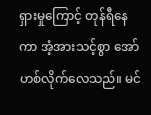ရှားမှုကြောင့် တုန်ရီနေကာ အံ့အားသင့်စွာ အော်ဟစ်လိုက်လေသည်။ မင်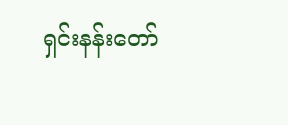ရှင်းနန်းတော်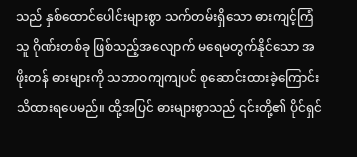သည် နှစ်ထောင်ပေါင်းများစွာ သက်တမ်းရှိသော ဓားကျင့်ကြံသူ ဂိုဏ်းတစ်ခု ဖြစ်သည့်အလျောက် မရေမတွက်နိုင်သော အဖိုးတန် ဓားများကို သဘာဝကျကျပင် စုဆောင်းထားခဲ့ကြောင်း သိထားရပေမည်။ ထို့အပြင် ဓားများစွာသည် ၎င်းတို့၏ ပိုင်ရှင်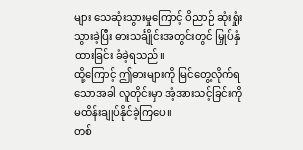များ သေဆုံးသွားမှုကြောင့် ဝိညာဉ် ဆုံးရှုံးသွားခဲ့ပြီး ဓားသင်္ချိုင်းအတွင်းတွင် မြှုပ်နှံထားခြင်း ခံခဲ့ရသည်။
ထို့ကြောင့် ဤဓားများကို မြင်တွေ့လိုက်ရသောအခါ လူတိုင်းမှာ အံ့အားသင့်ခြင်းကို မထိန်းချုပ်နိုင်ခဲ့ကြပေ။
တစ်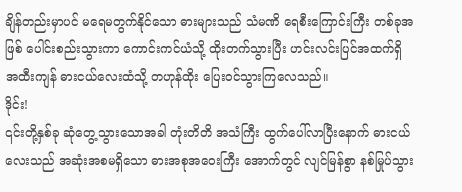ချိန်တည်းမှာပင် မရေမတွက်နိုင်သော ဓားများသည် သံမဏိ ရေစီးကြောင်းကြီး တစ်ခုအဖြစ် ပေါင်းစည်းသွားကာ ကောင်းကင်ယံသို့ ထိုးတက်သွားပြီး ဟင်းလင်းပြင်အထက်ရှိ အထီးကျန် ဓားငယ်လေးထံသို့ တဟုန်ထိုး ပြေးဝင်သွားကြလေသည်။
ဒိုင်း!
၎င်းတို့နှစ်ခု ဆုံတွေ့သွားသောအခါ တုံးတိတိ အသံကြီး ထွက်ပေါ်လာပြီးနောက် ဓားငယ်လေးသည် အဆုံးအစမရှိသော ဓားအစုအဝေးကြီး အောက်တွင် လျင်မြန်စွာ နစ်မြုပ်သွား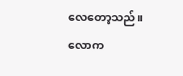လေတော့သည်။
လောက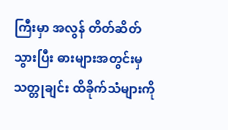ကြီးမှာ အလွန် တိတ်ဆိတ်သွားပြီး ဓားများအတွင်းမှ သတ္တုချင်း ထိခိုက်သံများကို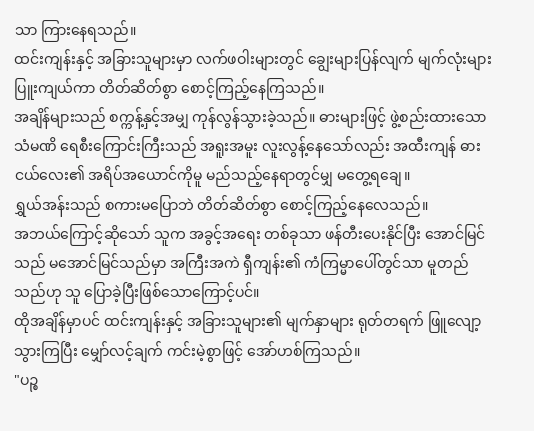သာ ကြားနေရသည်။
ထင်းကျန်းနှင့် အခြားသူများမှာ လက်ဖဝါးများတွင် ချွေးများပြန်လျက် မျက်လုံးများ ပြူးကျယ်ကာ တိတ်ဆိတ်စွာ စောင့်ကြည့်နေကြသည်။
အချိန်များသည် စက္ကန့်နှင့်အမျှ ကုန်လွန်သွားခဲ့သည်။ ဓားများဖြင့် ဖွဲ့စည်းထားသော သံမဏိ ရေစီးကြောင်းကြီးသည် အရူးအမူး လူးလွန့်နေသော်လည်း အထီးကျန် ဓားငယ်လေး၏ အရိပ်အယောင်ကိုမူ မည်သည့်နေရာတွင်မျှ မတွေ့ရချေ။
ရွှယ်အန်းသည် စကားမပြောဘဲ တိတ်ဆိတ်စွာ စောင့်ကြည့်နေလေသည်။
အဘယ်ကြောင့်ဆိုသော် သူက အခွင့်အရေး တစ်ခုသာ ဖန်တီးပေးနိုင်ပြီး အောင်မြင်သည် မအောင်မြင်သည်မှာ အကြီးအကဲ ရှီကျန်း၏ ကံကြမ္မာပေါ်တွင်သာ မူတည်သည်ဟု သူ ပြောခဲ့ပြီးဖြစ်သောကြောင့်ပင်။
ထိုအချိန်မှာပင် ထင်းကျန်းနှင့် အခြားသူများ၏ မျက်နှာများ ရုတ်တရက် ဖြူလျော့သွားကြပြီး မျှော်လင့်ချက် ကင်းမဲ့စွာဖြင့် အော်ဟစ်ကြသည်။
"ပဉ္စ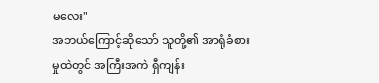မလေး"
အဘယ်ကြောင့်ဆိုသော် သူတို့၏ အာရုံခံစားမှုထဲတွင် အကြီးအကဲ ရှီကျန်း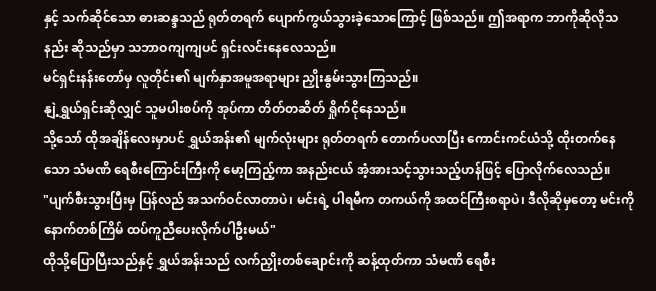နှင့် သက်ဆိုင်သော ဓားဆန္ဒသည် ရုတ်တရက် ပျောက်ကွယ်သွားခဲ့သောကြောင့် ဖြစ်သည်။ ဤအရာက ဘာကိုဆိုလိုသနည်း ဆိုသည်မှာ သဘာဝကျကျပင် ရှင်းလင်းနေလေသည်။
မင်ရှင်းနန်းတော်မှ လူတိုင်း၏ မျက်နှာအမူအရာများ ညှိုးနွမ်းသွားကြသည်။
နျဲ့ရွှယ်ရှင်းဆိုလျှင် သူမပါးစပ်ကို အုပ်ကာ တိတ်တဆိတ် ရှိုက်ငိုနေသည်။
သို့သော် ထိုအချိန်လေးမှာပင် ရွှယ်အန်း၏ မျက်လုံးများ ရုတ်တရက် တောက်ပလာပြီး ကောင်းကင်ယံသို့ ထိုးတက်နေသော သံမဏိ ရေစီးကြောင်းကြီးကို မော့ကြည့်ကာ အနည်းငယ် အံ့အားသင့်သွားသည့်ဟန်ဖြင့် ပြောလိုက်လေသည်။
"ပျက်စီးသွားပြီးမှ ပြန်လည် အသက်ဝင်လာတာပဲ၊ မင်းရဲ့ ပါရမီက တကယ်ကို အထင်ကြီးစရာပဲ၊ ဒီလိုဆိုမှတော့ မင်းကို နောက်တစ်ကြိမ် ထပ်ကူညီပေးလိုက်ပါဦးမယ်"
ထိုသို့ပြောပြီးသည်နှင့် ရွှယ်အန်းသည် လက်ညှိုးတစ်ချောင်းကို ဆန့်ထုတ်ကာ သံမဏိ ရေစီး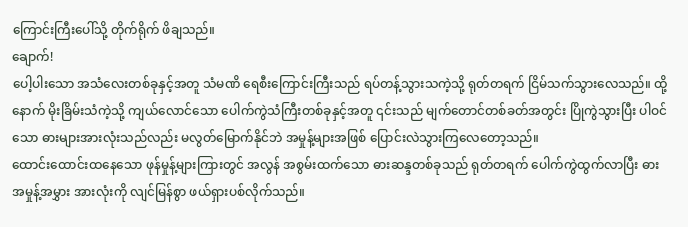ကြောင်းကြီးပေါ်သို့ တိုက်ရိုက် ဖိချသည်။
ချောက်!
ပေါ့ပါးသော အသံလေးတစ်ခုနှင့်အတူ သံမဏိ ရေစီးကြောင်းကြီးသည် ရပ်တန့်သွားသကဲ့သို့ ရုတ်တရက် ငြိမ်သက်သွားလေသည်။ ထို့နောက် မိုးခြိမ်းသံကဲ့သို့ ကျယ်လောင်သော ပေါက်ကွဲသံကြီးတစ်ခုနှင့်အတူ ၎င်းသည် မျက်တောင်တစ်ခတ်အတွင်း ပြိုကွဲသွားပြီး ပါဝင်သော ဓားများအားလုံးသည်လည်း မလွတ်မြောက်နိုင်ဘဲ အမှုန့်များအဖြစ် ပြောင်းလဲသွားကြလေတော့သည်။
ထောင်းထောင်းထနေသော ဖုန်မှုန့်များကြားတွင် အလွန် အစွမ်းထက်သော ဓားဆန္ဒတစ်ခုသည် ရုတ်တရက် ပေါက်ကွဲထွက်လာပြီး ဓားအမှုန့်အမွှား အားလုံးကို လျင်မြန်စွာ ဖယ်ရှားပစ်လိုက်သည်။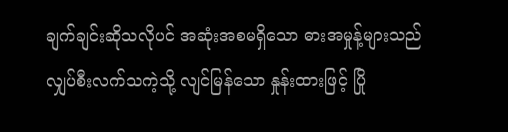ချက်ချင်းဆိုသလိုပင် အဆုံးအစမရှိသော ဓားအမှုန့်များသည် လျှပ်စီးလက်သကဲ့သို့ လျင်မြန်သော နှုန်းထားဖြင့် ပြို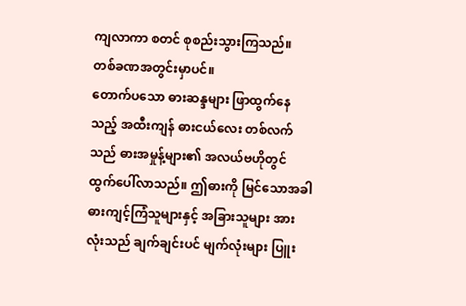ကျလာကာ စတင် စုစည်းသွားကြသည်။
တစ်ခဏအတွင်းမှာပင်။
တောက်ပသော ဓားဆန္ဒများ ဖြာထွက်နေသည့် အထီးကျန် ဓားငယ်လေး တစ်လက်သည် ဓားအမှုန့်များ၏ အလယ်ဗဟိုတွင် ထွက်ပေါ်လာသည်။ ဤဓားကို မြင်သောအခါ ဓားကျင့်ကြံသူများနှင့် အခြားသူများ အားလုံးသည် ချက်ချင်းပင် မျက်လုံးများ ပြူး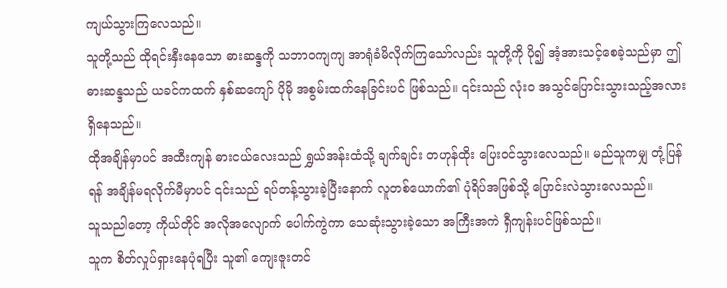ကျယ်သွားကြလေသည်။
သူတို့သည် ထိုရင်းနှီးနေသော ဓားဆန္ဒကို သဘာဝကျကျ အာရုံခံမိလိုက်ကြသော်လည်း သူတို့ကို ပို၍ အံ့အားသင့်စေခဲ့သည်မှာ ဤဓားဆန္ဒသည် ယခင်ကထက် နှစ်ဆကျော် ပိုမို အစွမ်းထက်နေခြင်းပင် ဖြစ်သည်။ ၎င်းသည် လုံးဝ အသွင်ပြောင်းသွားသည့်အလား ရှိနေသည်။
ထိုအချိန်မှာပင် အထီးကျန် ဓားငယ်လေးသည် ရွှယ်အန်းထံသို့ ချက်ချင်း တဟုန်ထိုး ပြေးဝင်သွားလေသည်။ မည်သူကမျှ တုံ့ပြန်ရန် အချိန်မရလိုက်မီမှာပင် ၎င်းသည် ရပ်တန့်သွားခဲ့ပြီးနောက် လူတစ်ယောက်၏ ပုံရိပ်အဖြစ်သို့ ပြောင်းလဲသွားလေသည်။
သူသညါတော့ ကိုယ်တိုင် အလိုအလျောက် ပေါက်ကွဲကာ သေဆုံးသွားခဲ့သော အကြီးအကဲ ရှီကျန်းပင်ဖြစ်သည်။
သူက စိတ်လှုပ်ရှားနေပုံရပြီး သူ၏ ကျေးဇူးတင်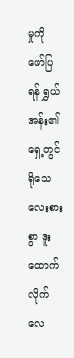မှုကို ဖော်ပြရန် ရွှယ်အန်း၏ရှေ့တွင် ရိုသေလေးစားစွာ ဒူးထောက်လိုက်လေ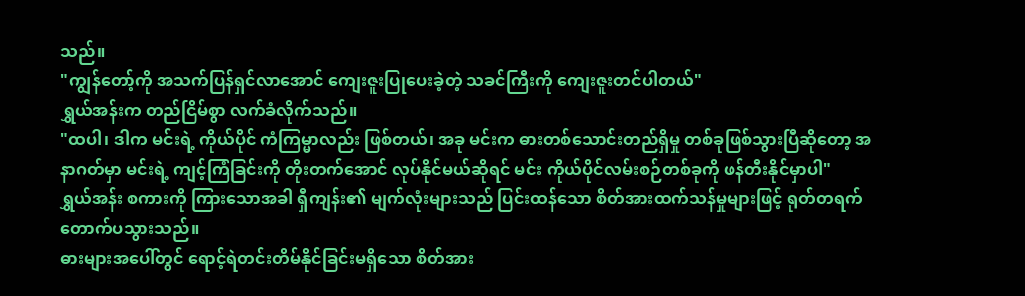သည်။
"ကျွန်တော့်ကို အသက်ပြန်ရှင်လာအောင် ကျေးဇူးပြုပေးခဲ့တဲ့ သခင်ကြီးကို ကျေးဇူးတင်ပါတယ်"
ရွှယ်အန်းက တည်ငြိမ်စွာ လက်ခံလိုက်သည်။
"ထပါ၊ ဒါက မင်းရဲ့ ကိုယ်ပိုင် ကံကြမ္မာလည်း ဖြစ်တယ်၊ အခု မင်းက ဓားတစ်သောင်းတည်ရှိမှု တစ်ခုဖြစ်သွားပြီဆိုတော့ အနာဂတ်မှာ မင်းရဲ့ ကျင့်ကြံခြင်းကို တိုးတက်အောင် လုပ်နိုင်မယ်ဆိုရင် မင်း ကိုယ်ပိုင်လမ်းစဉ်တစ်ခုကို ဖန်တီးနိုင်မှာပါ"
ရွှယ်အန်း စကားကို ကြားသောအခါ ရှီကျန်း၏ မျက်လုံးများသည် ပြင်းထန်သော စိတ်အားထက်သန်မှုများဖြင့် ရုတ်တရက် တောက်ပသွားသည်။
ဓားများအပေါ်တွင် ရောင့်ရဲတင်းတိမ်နိုင်ခြင်းမရှိသော စိတ်အား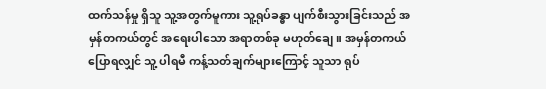ထက်သန်မှု ရှိသူ သူ့အတွက်မူကား သူ့ရုပ်ခန္ဓာ ပျက်စီးသွားခြင်းသည် အမှန်တကယ်တွင် အရေးပါသော အရာတစ်ခု မဟုတ်ချေ။ အမှန်တကယ်ပြောရလျှင် သူ့ ပါရမီ ကန့်သတ်ချက်များကြောင့် သူသာ ရုပ်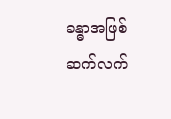ခန္ဓာအဖြစ် ဆက်လက်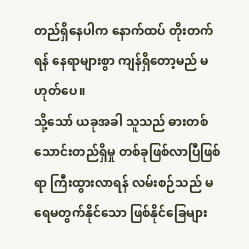တည်ရှိနေပါက နောက်ထပ် တိုးတက်ရန် နေရာများစွာ ကျန်ရှိတော့မည် မဟုတ်ပေ။
သို့သော် ယခုအခါ သူသည် ဓားတစ်သောင်းတည်ရှိမှု တစ်ခုဖြစ်လာပြီဖြစ်ရာ ကြီးထွားလာရန် လမ်းစဉ်သည် မရေမတွက်နိုင်သော ဖြစ်နိုင်ခြေများ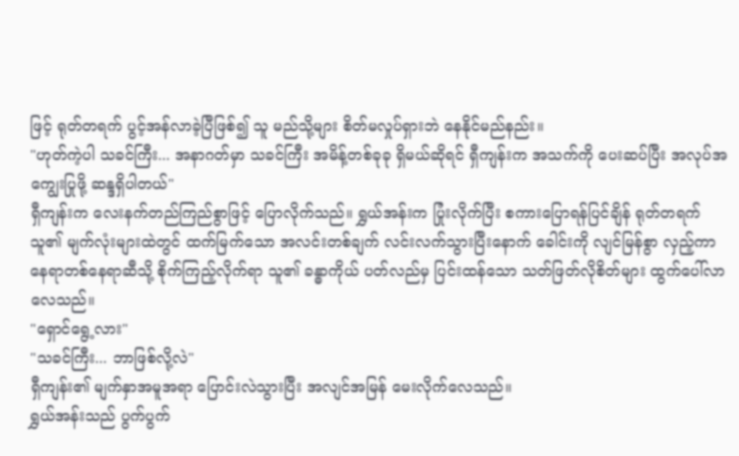ဖြင့် ရုတ်တရက် ပွင့်အန်လာခဲ့ပြီဖြစ်၍ သူ မည်သို့များ စိတ်မလှုပ်ရှားဘဲ နေနိုင်မည်နည်း။
"ဟုတ်ကဲ့ပါ သခင်ကြီး... အနာဂတ်မှာ သခင်ကြီး အမိန့်တစ်ခုခု ရှိမယ်ဆိုရင် ရှီကျန်းက အသက်ကို ပေးဆပ်ပြီး အလုပ်အကျွေးပြုဖို့ ဆန္ဒရှိပါတယ်"
ရှီကျန်းက လေးနက်တည်ကြည်စွာဖြင့် ပြောလိုက်သည်။ ရွှယ်အန်းက ပြုံးလိုက်ပြီး စကားပြောရန်ပြင်ချိန် ရုတ်တရက် သူ၏ မျက်လုံးများထဲတွင် ထက်မြက်သော အလင်းတစ်ချက် လင်းလက်သွားပြီးနောက် ခေါင်းကို လျင်မြန်စွာ လှည့်ကာ နေရာတစ်နေရာဆီသို့ စိုက်ကြည့်လိုက်ရာ သူ၏ ခန္ဓာကိုယ် ပတ်လည်မှ ပြင်းထန်သော သတ်ဖြတ်လိုစိတ်များ ထွက်ပေါ်လာလေသည်။
"ရှောင်ရွေ့လား"
"သခင်ကြီး... ဘာဖြစ်လို့လဲ"
ရှီကျန်း၏ မျက်နှာအမူအရာ ပြောင်းလဲသွားပြီး အလျင်အမြန် မေးလိုက်လေသည်။
ရွှယ်အန်းသည် ပွက်ပွက်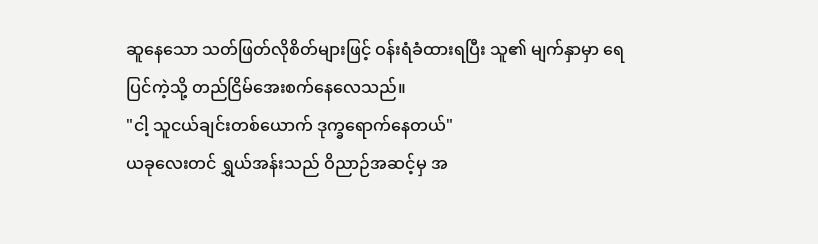ဆူနေသော သတ်ဖြတ်လိုစိတ်များဖြင့် ဝန်းရံခံထားရပြီး သူ၏ မျက်နှာမှာ ရေပြင်ကဲ့သို့ တည်ငြိမ်အေးစက်နေလေသည်။
"ငါ့ သူငယ်ချင်းတစ်ယောက် ဒုက္ခရောက်နေတယ်"
ယခုလေးတင် ရွှယ်အန်းသည် ဝိညာဉ်အဆင့်မှ အ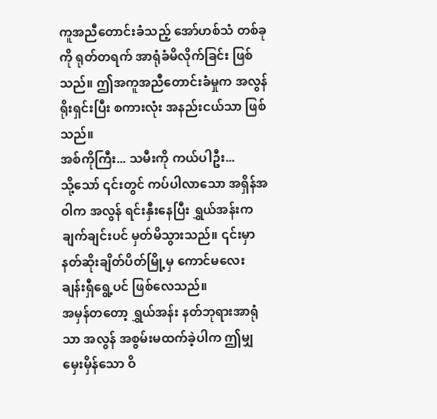ကူအညီတောင်းခံသည့် အော်ဟစ်သံ တစ်ခုကို ရုတ်တရက် အာရုံခံမိလိုက်ခြင်း ဖြစ်သည်။ ဤအကူအညီတောင်းခံမှုက အလွန် ရိုးရှင်းပြီး စကားလုံး အနည်းငယ်သာ ဖြစ်သည်။
အစ်ကိုကြီး... သမီးကို ကယ်ပါဦး...
သို့သော် ၎င်းတွင် ကပ်ပါလာသော အရှိန်အဝါက အလွန် ရင်းနှီးနေပြီး ရွှယ်အန်းက ချက်ချင်းပင် မှတ်မိသွားသည်။ ၎င်းမှာ နတ်ဆိုးချိတ်ပိတ်မြို့မှ ကောင်မလေး ချန်းရှီရွေ့ပင် ဖြစ်လေသည်။
အမှန်တတော့ ရွှယ်အန်း နတ်ဘုရားအာရုံသာ အလွန် အစွမ်းမထက်ခဲ့ပါက ဤမျှ မှေးမှိန်သော ဝိ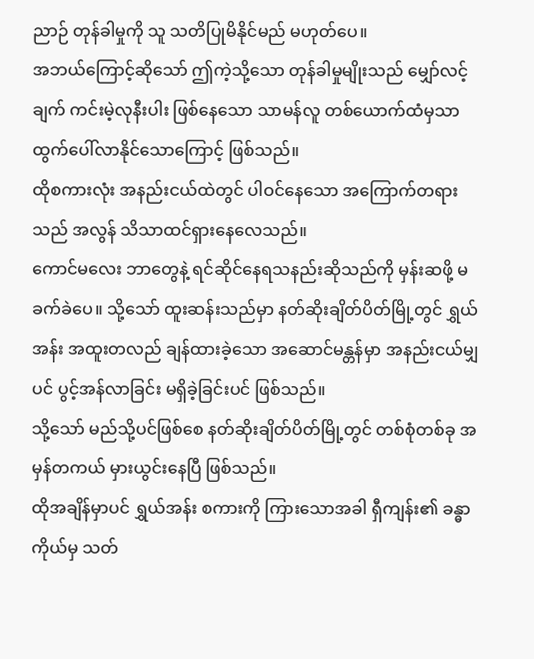ညာဉ် တုန်ခါမှုကို သူ သတိပြုမိနိုင်မည် မဟုတ်ပေ။
အဘယ်ကြောင့်ဆိုသော် ဤကဲ့သို့သော တုန်ခါမှုမျိုးသည် မျှော်လင့်ချက် ကင်းမဲ့လုနီးပါး ဖြစ်နေသော သာမန်လူ တစ်ယောက်ထံမှသာ ထွက်ပေါ်လာနိုင်သောကြောင့် ဖြစ်သည်။
ထိုစကားလုံး အနည်းငယ်ထဲတွင် ပါဝင်နေသော အကြောက်တရားသည် အလွန် သိသာထင်ရှားနေလေသည်။
ကောင်မလေး ဘာတွေနဲ့ ရင်ဆိုင်နေရသနည်းဆိုသည်ကို မှန်းဆဖို့ မခက်ခဲပေ။ သို့သော် ထူးဆန်းသည်မှာ နတ်ဆိုးချိတ်ပိတ်မြို့တွင် ရွှယ်အန်း အထူးတလည် ချန်ထားခဲ့သော အဆောင်မန္တန်မှာ အနည်းငယ်မျှပင် ပွင့်အန်လာခြင်း မရှိခဲ့ခြင်းပင် ဖြစ်သည်။
သို့သော် မည်သို့ပင်ဖြစ်စေ နတ်ဆိုးချိတ်ပိတ်မြို့တွင် တစ်စုံတစ်ခု အမှန်တကယ် မှားယွင်းနေပြီ ဖြစ်သည်။
ထိုအချိန်မှာပင် ရွှယ်အန်း စကားကို ကြားသောအခါ ရှီကျန်း၏ ခန္ဓာကိုယ်မှ သတ်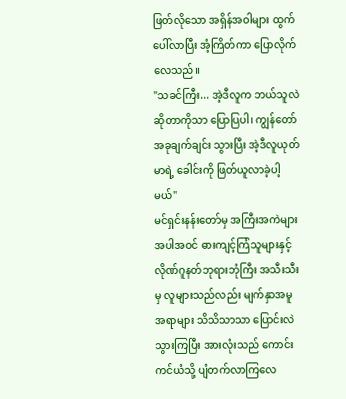ဖြတ်လိုသော အရှိန်အဝါများ ထွက်ပေါ်လာပြီး အံ့ကြိတ်ကာ ပြောလိုက်လေသည်။
"သခင်ကြီး... အဲ့ဒီလူက ဘယ်သူလဲဆိုတာကိုသာ ပြောပြပါ၊ ကျွန်တော် အခုချက်ချင်း သွားပြီး အဲ့ဒီလူယုတ်မာရဲ့ ခေါင်းကို ဖြတ်ယူလာခဲ့ပါ့မယ်"
မင်ရှင်းနန်းတော်မှ အကြီးအကဲများ အပါအဝင် ဓားကျင့်ကြံသူများနှင့် လိုဏ်ဂူနတ်ဘုရားဘုံကြီး အသီးသီးမှ လူများသည်လည်း မျက်နှာအမူအရာများ သိသိသာသာ ပြောင်းလဲသွားကြပြီး အားလုံးသည် ကောင်းကင်ယံသို့ ပျံတက်လာကြလေ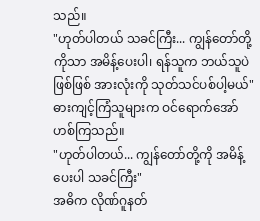သည်။
"ဟုတ်ပါတယ် သခင်ကြီး... ကျွန်တော်တို့ကိုသာ အမိန့်ပေးပါ၊ ရန်သူက ဘယ်သူပဲဖြစ်ဖြစ် အားလုံးကို သုတ်သင်ပစ်ပါ့မယ်"
ဓားကျင့်ကြံသူများက ဝင်ရောက်အော်ဟစ်ကြသည်။
"ဟုတ်ပါတယ်... ကျွန်တော်တို့ကို အမိန့်ပေးပါ သခင်ကြီး"
အဓိက လိုဏ်ဂူနတ်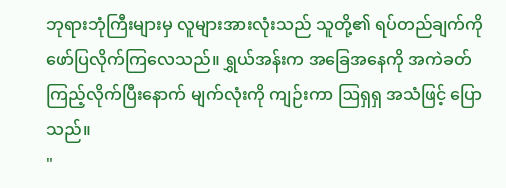ဘုရားဘုံကြီးများမှ လူများအားလုံးသည် သူတို့၏ ရပ်တည်ချက်ကို ဖော်ပြလိုက်ကြလေသည်။ ရွှယ်အန်းက အခြေအနေကို အကဲခတ်ကြည့်လိုက်ပြီးနောက် မျက်လုံးကို ကျဉ်းကာ ဩရှရှ အသံဖြင့် ပြောသည်။
"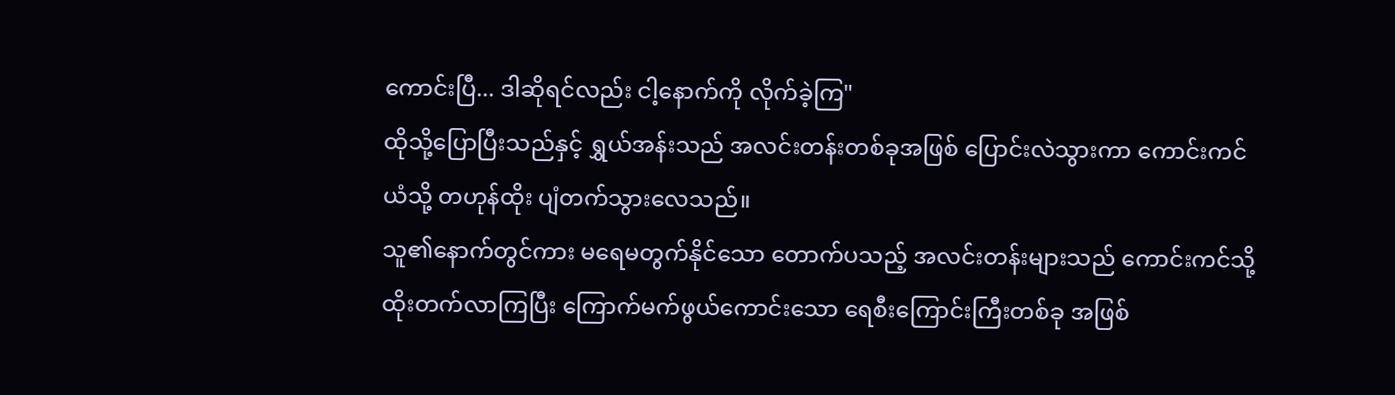ကောင်းပြီ... ဒါဆိုရင်လည်း ငါ့နောက်ကို လိုက်ခဲ့ကြ"
ထိုသို့ပြောပြီးသည်နှင့် ရွှယ်အန်းသည် အလင်းတန်းတစ်ခုအဖြစ် ပြောင်းလဲသွားကာ ကောင်းကင်ယံသို့ တဟုန်ထိုး ပျံတက်သွားလေသည်။
သူ၏နောက်တွင်ကား မရေမတွက်နိုင်သော တောက်ပသည့် အလင်းတန်းများသည် ကောင်းကင်သို့ ထိုးတက်လာကြပြီး ကြောက်မက်ဖွယ်ကောင်းသော ရေစီးကြောင်းကြီးတစ်ခု အဖြစ်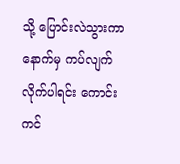သို့ ပြောင်းလဲသွားကာ နောက်မှ ကပ်လျက်လိုက်ပါရင်း ကောင်းကင်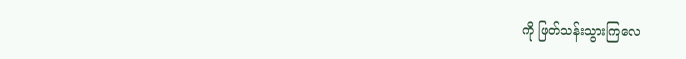ကို ဖြတ်သန်းသွားကြလေ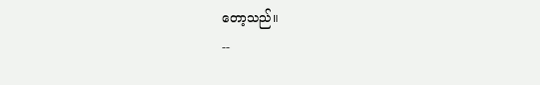တော့သည်။
--